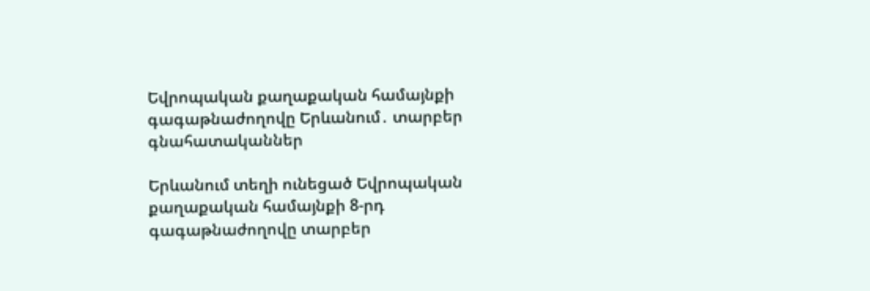Եվրոպական քաղաքական համայնքի գագաթնաժողովը Երևանում․ տարբեր գնահատականներ

Երևանում տեղի ունեցած Եվրոպական քաղաքական համայնքի 8-րդ գագաթնաժողովը տարբեր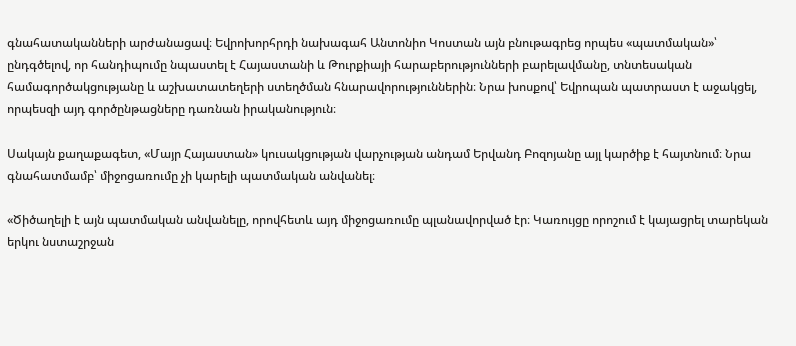գնահատականների արժանացավ։ Եվրոխորհրդի նախագահ Անտոնիո Կոստան այն բնութագրեց որպես «պատմական»՝ ընդգծելով, որ հանդիպումը նպաստել է Հայաստանի և Թուրքիայի հարաբերությունների բարելավմանը, տնտեսական համագործակցությանը և աշխատատեղերի ստեղծման հնարավորություններին։ Նրա խոսքով՝ Եվրոպան պատրաստ է աջակցել, որպեսզի այդ գործընթացները դառնան իրականություն։

Սակայն քաղաքագետ, «Մայր Հայաստան» կուսակցության վարչության անդամ Երվանդ Բոզոյանը այլ կարծիք է հայտնում։ Նրա գնահատմամբ՝ միջոցառումը չի կարելի պատմական անվանել։

«Ծիծաղելի է այն պատմական անվանելը, որովհետև այդ միջոցառումը պլանավորված էր։ Կառույցը որոշում է կայացրել տարեկան երկու նստաշրջան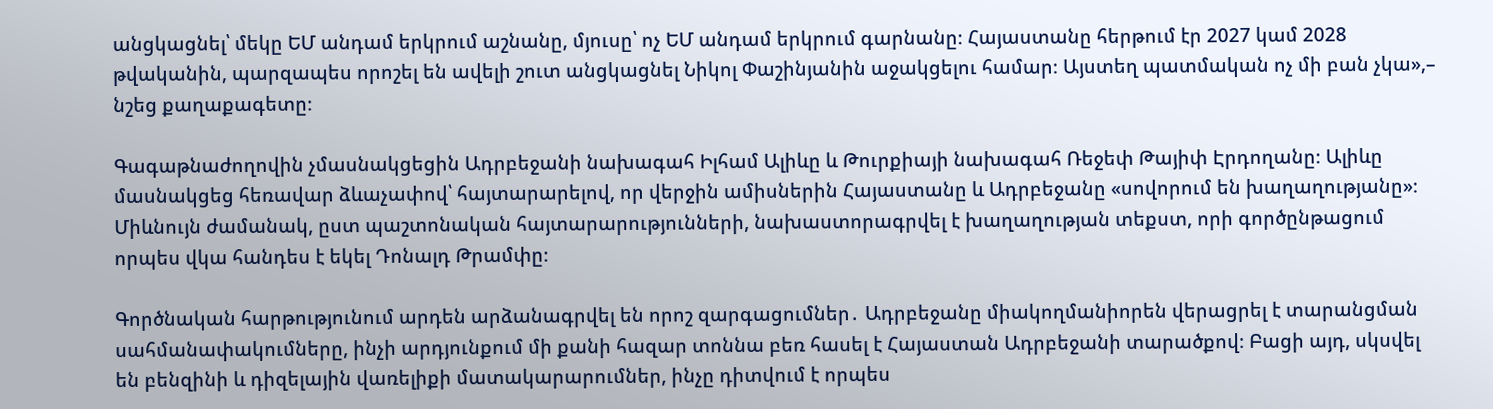անցկացնել՝ մեկը ԵՄ անդամ երկրում աշնանը, մյուսը՝ ոչ ԵՄ անդամ երկրում գարնանը։ Հայաստանը հերթում էր 2027 կամ 2028 թվականին, պարզապես որոշել են ավելի շուտ անցկացնել Նիկոլ Փաշինյանին աջակցելու համար։ Այստեղ պատմական ոչ մի բան չկա»,– նշեց քաղաքագետը։

Գագաթնաժողովին չմասնակցեցին Ադրբեջանի նախագահ Իլհամ Ալիևը և Թուրքիայի նախագահ Ռեջեփ Թայիփ Էրդողանը։ Ալիևը մասնակցեց հեռավար ձևաչափով՝ հայտարարելով, որ վերջին ամիսներին Հայաստանը և Ադրբեջանը «սովորում են խաղաղությանը»։ Միևնույն ժամանակ, ըստ պաշտոնական հայտարարությունների, նախաստորագրվել է խաղաղության տեքստ, որի գործընթացում որպես վկա հանդես է եկել Դոնալդ Թրամփը։

Գործնական հարթությունում արդեն արձանագրվել են որոշ զարգացումներ․ Ադրբեջանը միակողմանիորեն վերացրել է տարանցման սահմանափակումները, ինչի արդյունքում մի քանի հազար տոննա բեռ հասել է Հայաստան Ադրբեջանի տարածքով։ Բացի այդ, սկսվել են բենզինի և դիզելային վառելիքի մատակարարումներ, ինչը դիտվում է որպես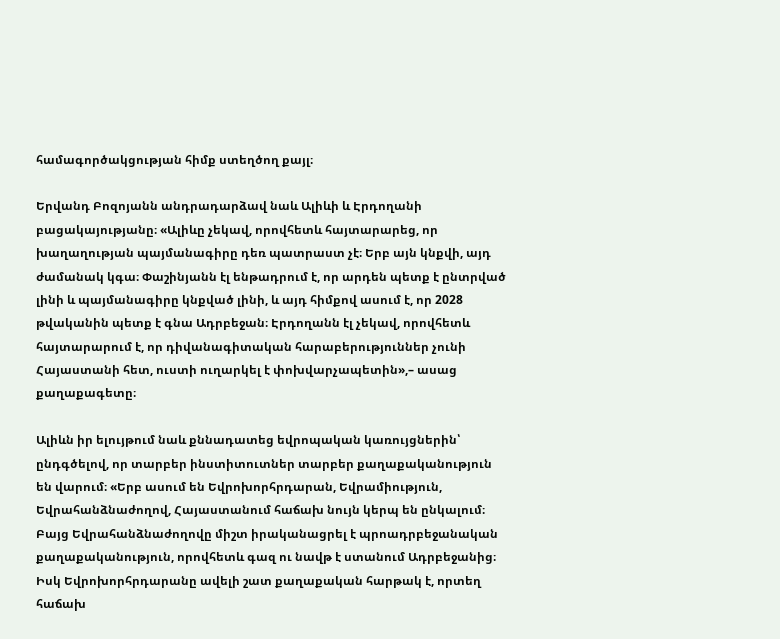համագործակցության հիմք ստեղծող քայլ։

Երվանդ Բոզոյանն անդրադարձավ նաև Ալիևի և Էրդողանի բացակայությանը։ «Ալիևը չեկավ, որովհետև հայտարարեց, որ խաղաղության պայմանագիրը դեռ պատրաստ չէ։ Երբ այն կնքվի, այդ ժամանակ կգա։ Փաշինյանն էլ ենթադրում է, որ արդեն պետք է ընտրված լինի և պայմանագիրը կնքված լինի, և այդ հիմքով ասում է, որ 2028 թվականին պետք է գնա Ադրբեջան։ Էրդողանն էլ չեկավ, որովհետև հայտարարում է, որ դիվանագիտական հարաբերություններ չունի Հայաստանի հետ, ուստի ուղարկել է փոխվարչապետին»,– ասաց քաղաքագետը։

Ալիևն իր ելույթում նաև քննադատեց եվրոպական կառույցներին՝ ընդգծելով, որ տարբեր ինստիտուտներ տարբեր քաղաքականություն են վարում։ «Երբ ասում են Եվրոխորհրդարան, Եվրամիություն, Եվրահանձնաժողով, Հայաստանում հաճախ նույն կերպ են ընկալում։ Բայց Եվրահանձնաժողովը միշտ իրականացրել է պրոադրբեջանական քաղաքականություն, որովհետև գազ ու նավթ է ստանում Ադրբեջանից։ Իսկ Եվրոխորհրդարանը ավելի շատ քաղաքական հարթակ է, որտեղ հաճախ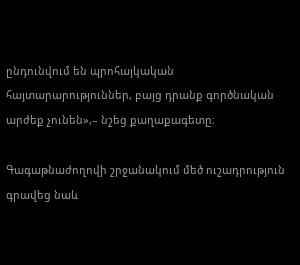ընդունվում են պրոհայկական հայտարարություններ, բայց դրանք գործնական արժեք չունեն»,– նշեց քաղաքագետը։

Գագաթնաժողովի շրջանակում մեծ ուշադրություն գրավեց նաև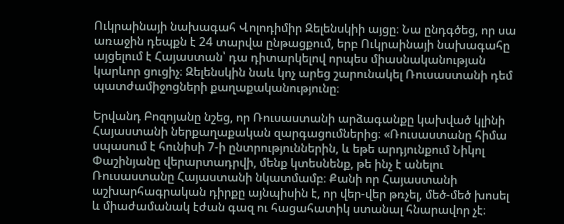Ուկրաինայի նախագահ Վոլոդիմիր Զելենսկիի այցը։ Նա ընդգծեց, որ սա առաջին դեպքն է 24 տարվա ընթացքում, երբ Ուկրաինայի նախագահը այցելում է Հայաստան՝ դա դիտարկելով որպես միասնականության կարևոր ցուցիչ։ Զելենսկին նաև կոչ արեց շարունակել Ռուսաստանի դեմ պատժամիջոցների քաղաքականությունը։

Երվանդ Բոզոյանը նշեց, որ Ռուսաստանի արձագանքը կախված կլինի Հայաստանի ներքաղաքական զարգացումներից։ «Ռուսաստանը հիմա սպասում է հունիսի 7-ի ընտրություններին, և եթե արդյունքում Նիկոլ Փաշինյանը վերարտադրվի, մենք կտեսնենք, թե ինչ է անելու Ռուսաստանը Հայաստանի նկատմամբ։ Քանի որ Հայաստանի աշխարհագրական դիրքը այնպիսին է, որ վեր-վեր թռչել, մեծ-մեծ խոսել և միաժամանակ էժան գազ ու հացահատիկ ստանալ հնարավոր չէ։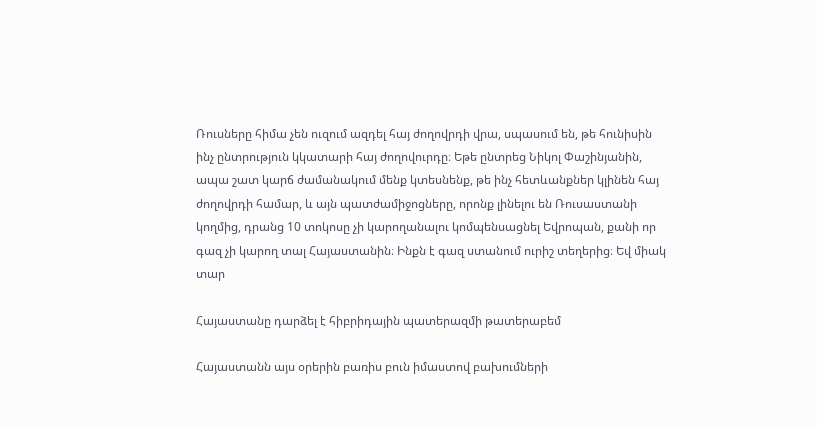Ռուսները հիմա չեն ուզում ազդել հայ ժողովրդի վրա, սպասում են, թե հունիսին ինչ ընտրություն կկատարի հայ ժողովուրդը։ Եթե ընտրեց Նիկոլ Փաշինյանին, ապա շատ կարճ ժամանակում մենք կտեսնենք, թե ինչ հետևանքներ կլինեն հայ ժողովրդի համար, և այն պատժամիջոցները, որոնք լինելու են Ռուսաստանի կողմից, դրանց 10 տոկոսը չի կարողանալու կոմպենսացնել Եվրոպան, քանի որ գազ չի կարող տալ Հայաստանին։ Ինքն է գազ ստանում ուրիշ տեղերից։ Եվ միակ տար

Հայաստանը դարձել է հիբրիդային պատերազմի թատերաբեմ

Հայաստանն այս օրերին բառիս բուն իմաստով բախումների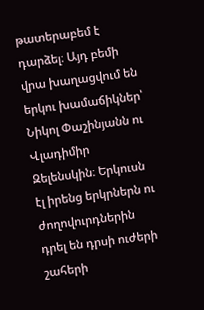թատերաբեմ է դարձել։ Այդ բեմի վրա խաղացվում են երկու խամաճիկներ՝ Նիկոլ Փաշինյանն ու Վլադիմիր Զելենսկին։ Երկուսն էլ իրենց երկրներն ու ժողովուրդներին դրել են դրսի ուժերի շահերի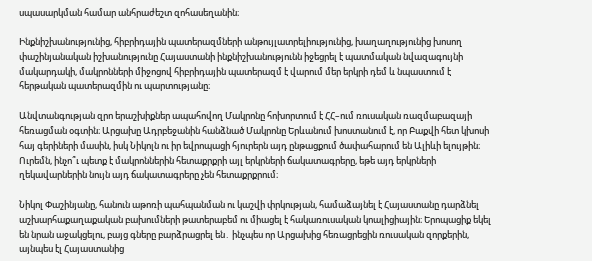սպասարկման համար անհրաժեշտ զոհասեղանին։

Ինքնիշխանությունից, հիբրիդային պատերազմների անթույլատրելիությունից, խաղաղությունից խոսող փաշինյանական իշխանությունը Հայաստանի ինքնիշխանությունն իջեցրել է պատմական նվազագույնի մակարդակի, մակրոնների միջոցով հիբրիդային պատերազմ է վարում մեր երկրի դեմ և նպաստում է հերթական պատերազմին ու պարտությանը։

Անվտանգության զրո երաշխիքներ ապահովող Մակրոնը հոխորտում է ՀՀ–ում ռուսական ռազմաբազայի հեռացման օգտին։ Արցախը Ադրբեջանին հանձնած Մակրոնը Երևանում խոստանում է, որ Բաքվի հետ կխոսի հայ գերիների մասին, իսկ Նիկոլն ու իր եվրոպացի հյուրերն այդ ընթացքում ծափահարում են Ալիևի ելույթին։ Ուրեմն, ինչո՞ւ պետք է մակրոններին հետաքրքրի այլ երկրների ճակատագրերը, եթե այդ երկրների ղեկավարներին նույն այդ ճակատագրերը չեն հետաքրքրում։

Նիկոլ Փաշինյանը, հանուն աթոռի պահպանման ու կաշվի փրկության, համաձայնել է Հայաստանը դարձնել աշխարհաքաղաքական բախումների թատերաբեմ ու միացել է հակառուսական կոալիցիային։ Երոպացիք եկել են նրան աջակցելու, բայց գները բարձրացրել են․ ինչպես որ Արցախից հեռացրեցին ռուսական զորքերին, այնպես էլ Հայաստանից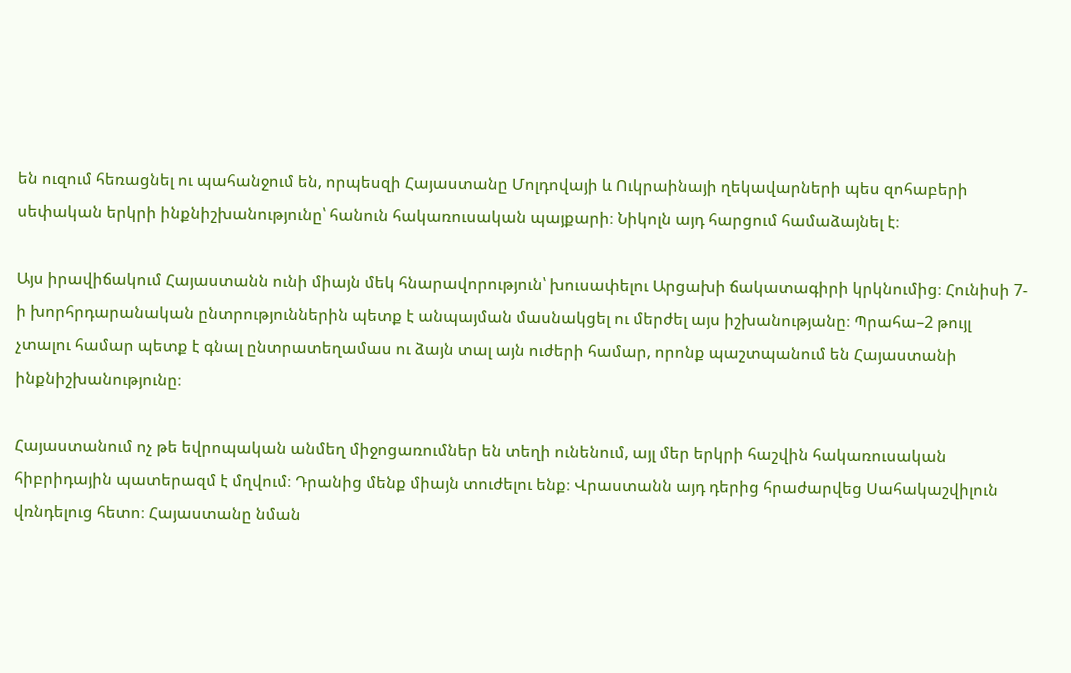են ուզում հեռացնել ու պահանջում են, որպեսզի Հայաստանը Մոլդովայի և Ուկրաինայի ղեկավարների պես զոհաբերի սեփական երկրի ինքնիշխանությունը՝ հանուն հակառուսական պայքարի։ Նիկոլն այդ հարցում համաձայնել է։

Այս իրավիճակում Հայաստանն ունի միայն մեկ հնարավորություն՝ խուսափելու Արցախի ճակատագիրի կրկնումից։ Հունիսի 7-ի խորհրդարանական ընտրություններին պետք է անպայման մասնակցել ու մերժել այս իշխանությանը։ Պրահա–2 թույլ չտալու համար պետք է գնալ ընտրատեղամաս ու ձայն տալ այն ուժերի համար, որոնք պաշտպանում են Հայաստանի ինքնիշխանությունը։

Հայաստանում ոչ թե եվրոպական անմեղ միջոցառումներ են տեղի ունենում, այլ մեր երկրի հաշվին հակառուսական հիբրիդային պատերազմ է մղվում։ Դրանից մենք միայն տուժելու ենք։ Վրաստանն այդ դերից հրաժարվեց Սահակաշվիլուն վռնդելուց հետո։ Հայաստանը նման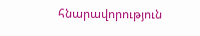հնարավորություն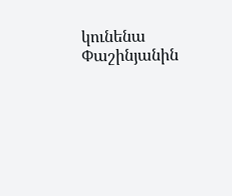կունենա Փաշինյանին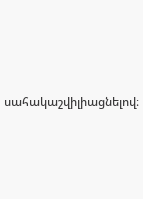սահակաշվիլիացնելով։